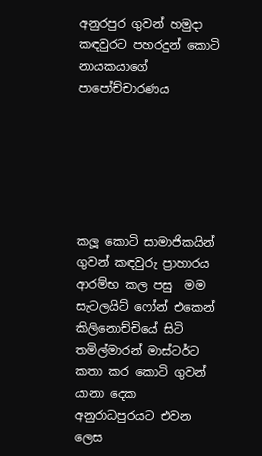අනුරපුර ගුවන් හමුදා කඳවුරට පහරදුන් කොටි නායකයාගේ පාපෝච්චාරණය






කලූ කොටි සාමාජිකයින් ගුවන් කඳවුරු ප්‍රාහාරය ආරම්භ කල පසු  මම සැටලයිට් ෆෝන් එකෙන් කිලිනොච්චියේ සිටි තමිල්මාරන් මාස්ටර්ට කතා කර කොටි ගුවන් යානා දෙක අනුරාධපුරයට එවන ලෙස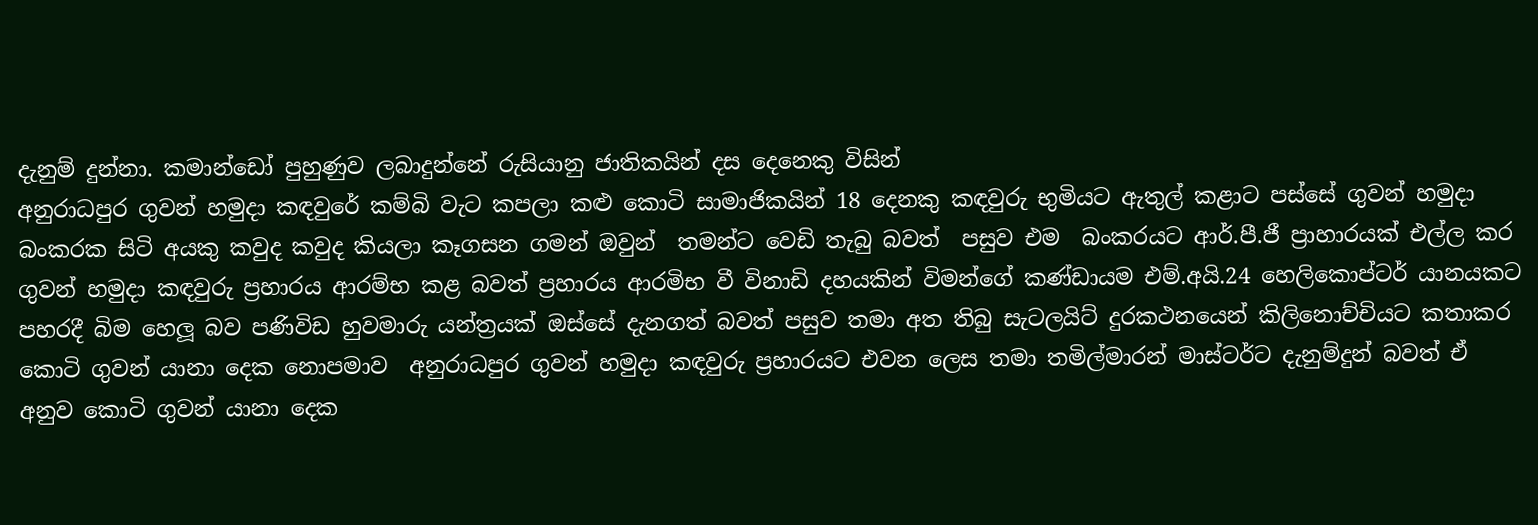දැනුම් දුන්නා. කමාන්ඩෝ පුහුණුව ලබාදුන්නේ රුසියානු ජාතිකයින් දස දෙනෙකු විසින්
අනුරාධපුර ගුවන් හමුදා කඳවුරේ කම්බි වැට කපලා කළු කොටි සාමාජිකයින් 18 දෙනකු කඳවුරු භුමියට ඇතුල් කළාට පස්සේ ගුවන් හමුදා බංකරක සිටි අයකු කවුද කවුද කියලා කෑගසන ගමන් ඔවුන්  තමන්ට වෙඩි තැබු බවත්  පසුව එම  බංකරයට ආර්.පී.ජී ප්‍රාහාරයක් එල්ල කර ගුවන් හමුදා කඳවුරු ප්‍රහාරය ආරම්භ කළ බවත් ප්‍රහාරය ආරමිභ වී විනාඩි දහයකින් විමන්ගේ කණ්ඩායම එම්.අයි.24 හෙලිකොප්ටර් යානයකට පහරදී බිම හෙලූ බව පණිවිඩ හුවමාරු යන්ත්‍රයක් ඔස්සේ දැනගත් බවත් පසුව තමා අත තිබු සැටලයිට් දුරකථනයෙන් කිලිනොච්චියට කතාකර කොටි ගුවන් යානා දෙක නොපමාව  අනුරාධපුර ගුවන් හමුදා කඳවුරු ප්‍රහාරයට එවන ලෙස තමා තමිල්මාරන් මාස්ටර්ට දැනුම්දුන් බවත් ඒ අනුව කොටි ගුවන් යානා දෙක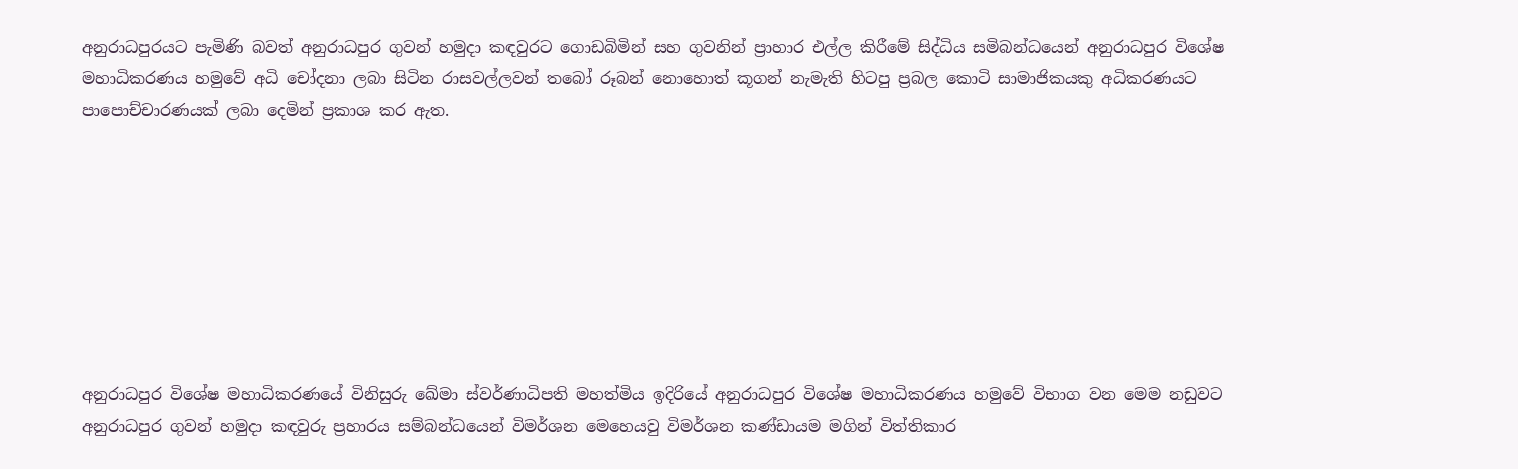අනුරාධපුරයට පැමිණි බවත් අනුරාධපුර ගුවන් හමුදා කඳවුරට ගොඩබිමින් සහ ගුවනින් ප්‍රාහාර එල්ල කිරීමේ සිද්ධිය සමිබන්ධයෙන් අනුරාධපුර විශේෂ මහාධිකරණය හමුවේ අධි චෝදනා ලබා සිටින රාසවල්ලවන් තබෝ රූබන් නොහොත් කූගන් නැමැති හිටපු ප්‍රබල කොටි සාමාජිකයකු අධිකරණයට පාපොච්චාරණයක් ලබා දෙමින් ප්‍රකාශ කර ඇත.








අනුරාධපුර විශේෂ මහාධිකරණයේ විනිසුරු ඛේමා ස්වර්ණාධිපති මහත්මිය ඉදිරියේ අනුරාධපුර විශේෂ මහාධිකරණය හමුවේ විභාග වන මෙම නඩුවට අනුරාධපුර ගුවන් හමුදා කඳවුරු ප්‍රහාරය සම්බන්ධයෙන් විමර්ශන මෙහෙයවු විමර්ශන කණ්ඩායම මගින් විත්තිකාර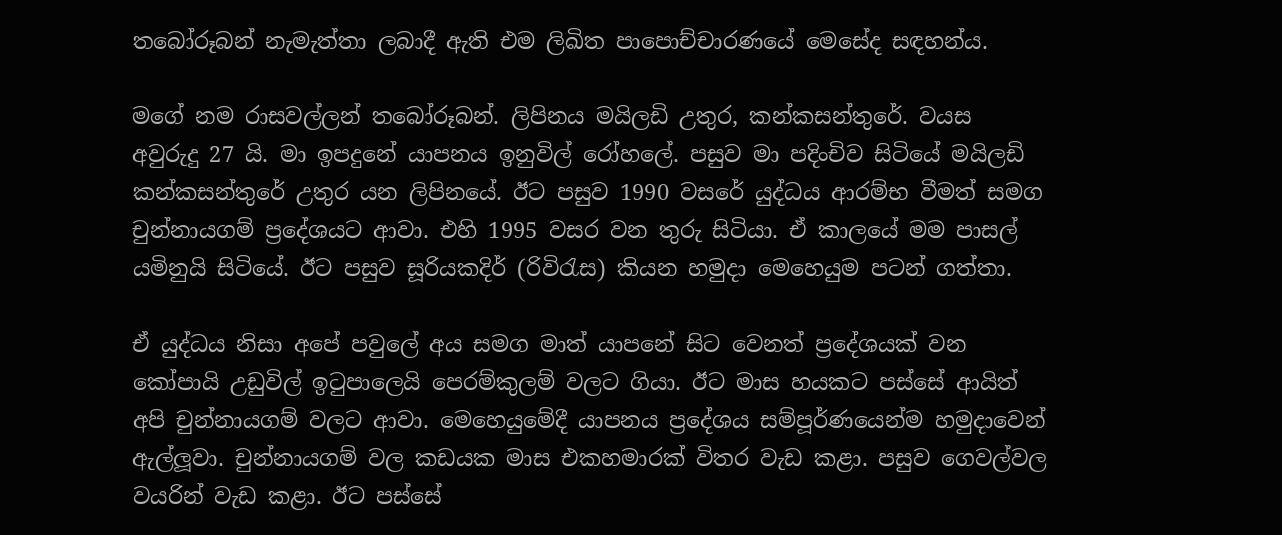තබෝරූබන් නැමැත්තා ලබාදී ඇති එම ලිඛිත පාපොච්චාරණයේ මෙසේද සඳහන්ය.

මගේ නම රාසවල්ලන් තබෝරූබන්. ලිපිනය මයිලඩි උතුර, කන්කසන්තුරේ. වයස අවුරුදු 27 යි. මා ඉපදුනේ යාපනය ඉනුවිල් රෝහලේ. පසුව මා පදිංචිව සිටියේ මයිලඩි කන්කසන්තුරේ උතුර යන ලිපිනයේ. ඊට පසුව 1990 වසරේ යුද්ධය ආරම්භ වීමත් සමග චුන්නායගම් ප්‍රදේශයට ආවා. එහි 1995 වසර වන තුරු සිටියා. ඒ කාලයේ මම පාසල් යමිනුයි සිටියේ. ඊට පසුව සූරියකදිර් (රිවිරැස) කියන හමුදා මෙහෙයුම පටන් ගත්තා.

ඒ යුද්ධය නිසා අපේ පවුලේ අය සමග මාත් යාපනේ සිට වෙනත් ප්‍රදේශයක් වන කෝපායි උඩුවිල් ඉටුපාලෙයි පෙරම්කුලම් වලට ගියා. ඊට මාස හයකට පස්සේ ආයිත් අපි චුන්නායගම් වලට ආවා. මෙහෙයුමේදී යාපනය ප්‍රදේශය සම්පූර්ණයෙන්ම හමුදාවෙන් ඇල්ලූවා. චුන්නායගම් වල කඩයක මාස එකහමාරක් විතර වැඩ කළා. පසුව ගෙවල්වල වයරින් වැඩ කළා. ඊට පස්සේ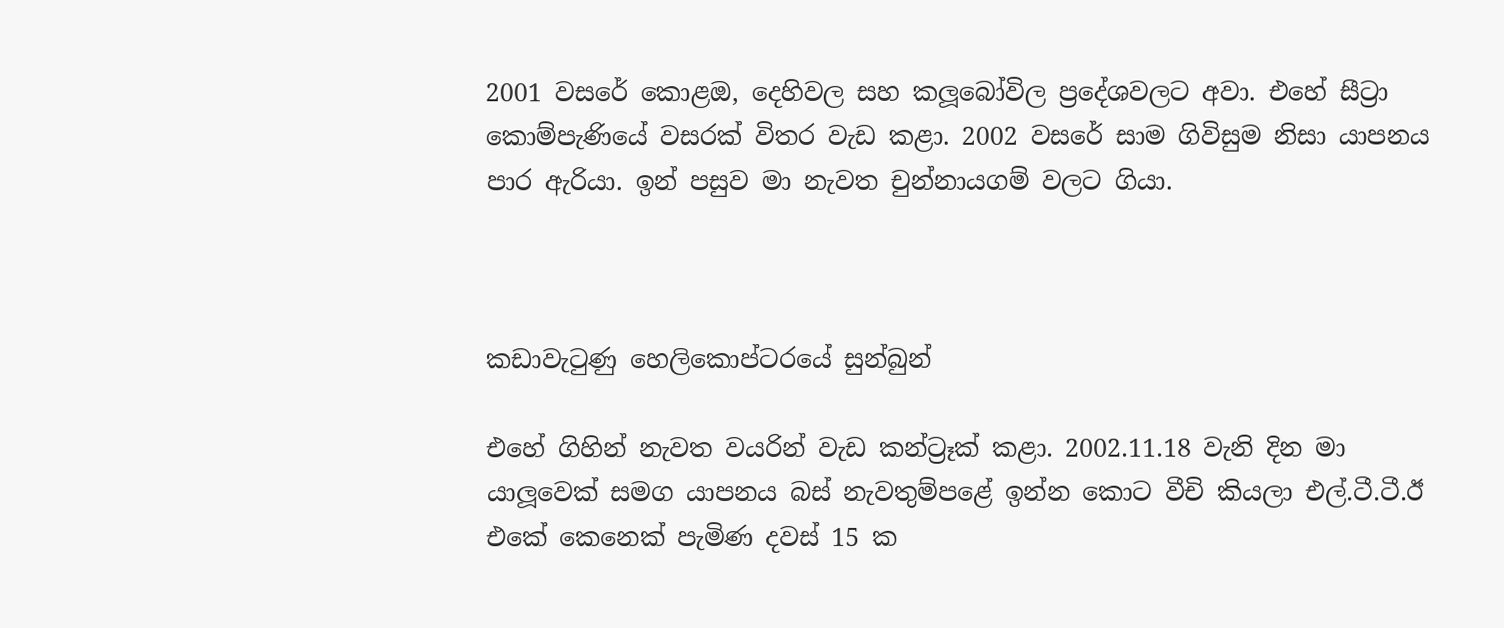2001 වසරේ කොළඔ, දෙහිවල සහ කලූබෝවිල ප්‍රදේශවලට අවා. එහේ සීට්‍රා කොම්පැණියේ වසරක් විතර වැඩ කළා. 2002 වසරේ සාම ගිවිසුම නිසා යාපනය පාර ඇරියා. ඉන් පසුව මා නැවත චුන්නායගම් වලට ගියා.



කඩාවැටුණු හෙලිකොප්ටරයේ සුන්බුන්

එහේ ගිහින් නැවත වයරින් වැඩ කන්ට්‍රෑක් කළා. 2002.11.18 වැනි දින මා යාලූවෙක් සමග යාපනය බස් නැවතුම්පළේ ඉන්න කොට වීචි කියලා එල්.ටී.ටී.ඊ එකේ කෙනෙක් පැමිණ දවස් 15 ක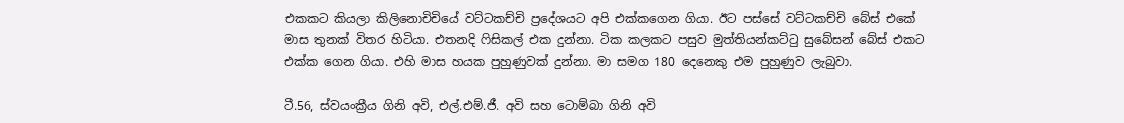එකකට කියලා කිලිනොචිචියේ වට්ටකච්චි ප්‍රදේශයට අපි එක්කගෙන ගියා. ඊට පස්සේ වට්ටකච්චි බේස් එකේ මාස තුනක් විතර හිටියා. එතනදි ෆිසිකල් එක දුන්නා. ටික කලකට පසුව මුත්තියන්කට්ටු සුබේසන් බේස් එකට එක්ක ගෙන ගියා. එහි මාස හයක පුහුණුවක් දුන්නා. මා සමග 180 දෙනෙකු එම පුහුණුව ලැබුවා.

ටී.56, ස්වයංක්‍රීය ගිනි අවි, එල්.එම්.ජී. අවි සහ ටොම්බා ගිනි අවි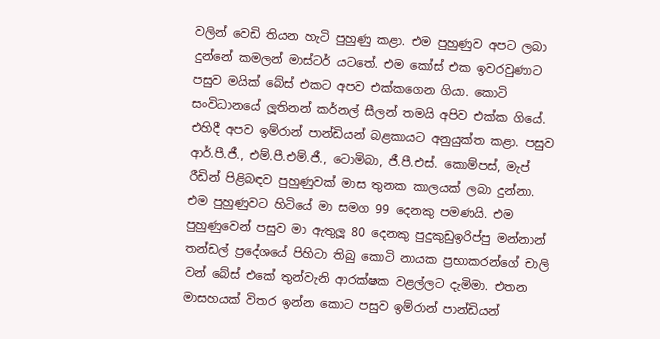වලින් වෙඩි තියන හැටි පුහුණු කළා. එම පුහුණුව අපට ලබා දුන්නේ කමලන් මාස්ටර් යටතේ. එම කෝස් එක ඉවරවුණාට පසුව මයික් බේස් එකට අපව එක්කගෙන ගියා. කොටි සංවිධානයේ ලූතිනන් කර්නල් සීලන් තමයි අපිව එක්ක ගියේ. එහිදී අපව ඉම්රාන් පාන්ඩියන් බළකායට අනුයුක්ත කළා. පසුව ආර්.පී.ජී., එම්.පී.එම්.ජී., ටොමිබා, ජී.පී.එස්. කොම්පස්, මැප් රීඩින් පිළිබඳව පුහුණුවක් මාස තුනක කාලයක් ලබා දුන්නා. එම පුහුණුවට හිටියේ මා සමග 99 දෙනකු පමණයි. එම පුහුණුවෙන් පසුව මා ඇතුලූ 80 දෙනකු පුදුකුඩුඉරිප්පු මන්නාන් තන්ඩල් ප්‍රදේශයේ පිහිටා තිබු කොටි නායක ප්‍රභාකරන්ගේ චාලි වන් බේස් එකේ තුන්වැනි ආරක්ෂක වළල්ලට දැමිමා. එතන මාසහයක් විතර ඉන්න කොට පසුව ඉම්රාන් පාන්ඩියන්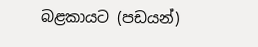බළකායට (පඩයන්)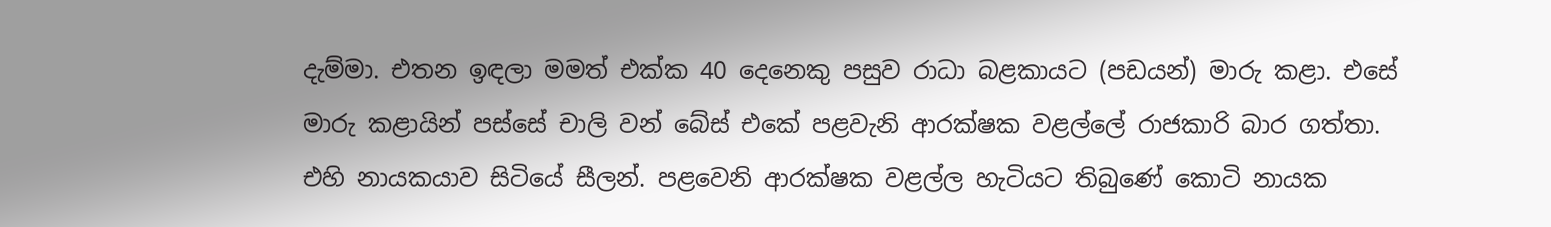දැම්මා. එතන ඉඳලා මමත් එක්ක 40 දෙනෙකු පසුව රාධා බළකායට (පඩයන්) මාරු කළා. එසේ මාරු කළායින් පස්සේ චාලි වන් බේස් එකේ පළවැනි ආරක්ෂක වළල්ලේ රාජකාරි බාර ගත්තා. එහි නායකයාව සිටියේ සීලන්. පළවෙනි ආරක්ෂක වළල්ල හැටියට තිබුණේ කොටි නායක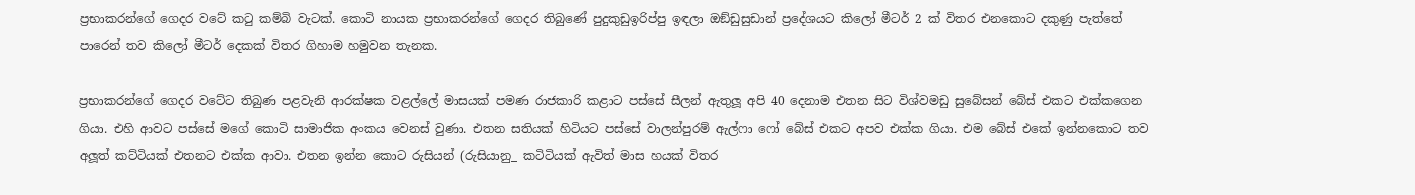ප්‍රභාකරන්ගේ ගෙදර වටේ කටු කම්බි වැටක්. කොටි නායක ප්‍රභාකරන්ගේ ගෙදර තිබුණේ පුදුකුඩුඉරිප්පු ඉඳලා ඔඞ්ඩුසුඩාන් ප්‍රදේශයට කිලෝ මීටර් 2 ක් විතර එනකොට දකුණු පැත්තේ පාරෙන් තව කිලෝ මීටර් දෙකක් විතර ගිහාම හමුවන තැනක.

ප්‍රභාකරන්ගේ ගෙදර වටේට තිබුණ පළවැනි ආරක්ෂක වළල්ලේ මාසයක් පමණ රාජකාරි කළාට පස්සේ සීලන් ඇතුලූ අපි 40 දෙනාම එතන සිට විශ්වමඩු සුබේසන් බේස් එකට එක්කගෙන ගියා. එහි ආවට පස්සේ මගේ කොටි සාමාජික අංකය වෙනස් වුණා. එතන සතියක් හිටියට පස්සේ වාලන්පුරම් ඇල්ෆා ෆෝ බේස් එකට අපව එක්ක ගියා. එම බේස් එකේ ඉන්නකොට තව අලූත් කට්ටියක් එතනට එක්ක ආවා. එතන ඉන්න කොට රුසියන් (රුසියානු_ කටිටියක් ඇවිත් මාස හයක් විතර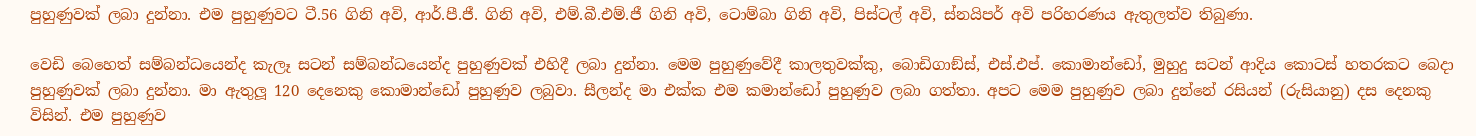පුහුණුවක් ලබා දුන්නා. එම පුහුණුවට ටී.56 ගිනි අවි, ආර්.පී.ජී. ගිනි අවි, එම්.බී.එම්.ජී ගිනි අවි, ටොම්බා ගිනි අවි, පිස්ටල් අවි, ස්නයිපර් අවි පරිහරණය ඇතුලත්ව තිබුණා.

වෙඩි බෙහෙත් සම්බන්ධයෙන්ද කැලෑ සටන් සම්බන්ධයෙන්ද පුහුණුවක් එහිදී ලබා දුන්නා. මෙම පුහුණුවේදී කාලතුවක්කු, බොඩිගාඞ්ස්, එස්.එප්. කොමාන්ඩෝ, මුහුදු සටන් ආදිය කොටස් හතරකට බෙදා පුහුණුවක් ලබා දුන්නා. මා ඇතුලූ 120 දෙනෙකු කොමාන්ඩෝ පුහුණුව ලබුවා. සීලන්ද මා එක්ක එම කමාන්ඩෝ පුහුණුව ලබා ගත්තා. අපට මෙම පුහුණුව ලබා දුන්නේ රසියන් (රුසියානු) දස දෙනකු විසින්. එම පුහුණුව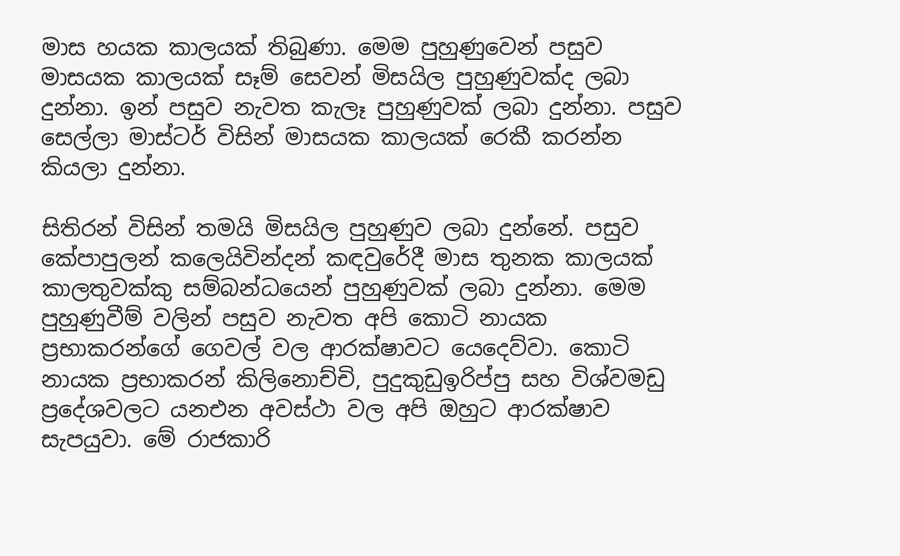මාස හයක කාලයක් තිබුණා. මෙම පුහුණුවෙන් පසුව මාසයක කාලයක් සෑම් සෙවන් මිසයිල පුහුණුවක්ද ලබා දුන්නා. ඉන් පසුව නැවත කැලෑ පුහුණුවක් ලබා දුන්නා. පසුව සෙල්ලා මාස්ටර් විසින් මාසයක කාලයක් රෙකී කරන්න කියලා දුන්නා.

සිතිරන් විසින් තමයි මිසයිල පුහුණුව ලබා දුන්නේ. පසුව කේපාපුලන් කලෙයිවින්දන් කඳවුරේදී මාස තුනක කාලයක් කාලතුවක්කු සම්බන්ධයෙන් පුහුණුවක් ලබා දුන්නා. මෙම පුහුණුවීම් වලින් පසුව නැවත අපි කොටි නායක ප්‍රභාකරන්ගේ ගෙවල් වල ආරක්ෂාවට යෙදෙව්වා. කොටි නායක ප්‍රභාකරන් කිලිනොච්චි, පුදුකුඩුඉරිප්පු සහ විශ්වමඩු ප්‍රදේශවලට යනඑන අවස්ථා වල අපි ඔහුට ආරක්ෂාව සැපයුවා. මේ රාජකාරි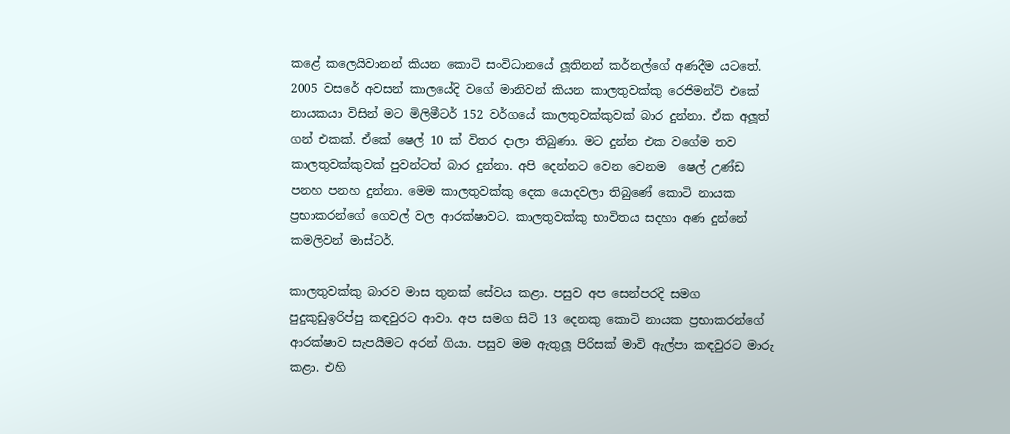කළේ කලෙයිවානන් කියන කොටි සංවිධානයේ ලූතිනන් කර්නල්ගේ අණදීම යටතේ. 2005 වසරේ අවසන් කාලයේදි වගේ මානිවන් කියන කාලතුවක්කු රෙජිමන්ට් එකේ නායකයා විසින් මට මිලිමීටර් 152 වර්ගයේ කාලතුවක්කුවක් බාර දුන්නා. ඒක අලූත් ගන් එකක්. ඒකේ ෂෙල් 10 ක් විතර දාලා තිබුණා. මට දුන්න එක වගේම තව කාලතුවක්කුවක් පුවන්ටත් බාර දුන්නා. අපි දෙන්නට වෙන වෙනම  ෂෙල් උණ්ඩ පනහ පනහ දුන්නා. මෙම කාලතුවක්කු දෙක යොදවලා තිබුණේ කොටි නායක ප්‍රභාකරන්ගේ ගෙවල් වල ආරක්ෂාවට. කාලතුවක්කු භාවිතය සදහා අණ දුන්නේ කමලිවන් මාස්ටර්.

කාලතුවක්කු බාරව මාස තුනක් සේවය කළා. පසුව අප සෙන්පරදි සමග පුදුකුඩුඉරිප්පු කඳවුරට ආවා. අප සමග සිටි 13 දෙනකු කොටි නායක ප්‍රභාකරන්ගේ ආරක්ෂාව සැපයීමට අරන් ගියා. පසුව මම ඇතුලූ පිරිසක් මාවි ඇල්පා කඳවුරට මාරු කළා. එහි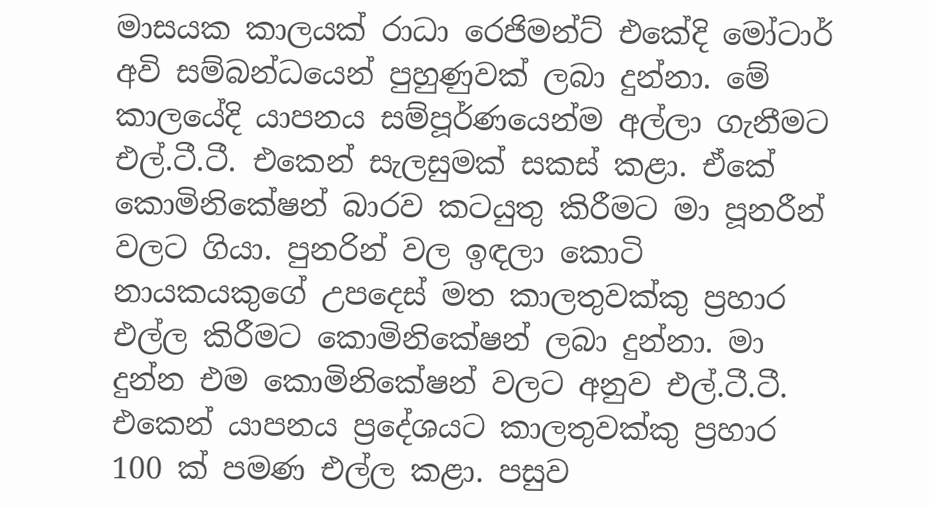මාසයක කාලයක් රාධා රෙජිමන්ට් එකේදි මෝටාර් අවි සම්බන්ධයෙන් පුහුණුවක් ලබා දුන්නා. මේ කාලයේදි යාපනය සම්පූර්ණයෙන්ම අල්ලා ගැනීමට එල්.ටී.ටී. එකෙන් සැලසුමක් සකස් කළා. ඒකේ කොමිනිකේෂන් බාරව කටයුතු කිරීමට මා පූනරීන් වලට ගියා. පුනරින් වල ඉඳලා කොටි නායකයකුගේ උපදෙස් මත කාලතුවක්කු ප්‍රහාර එල්ල කිරීමට කොමිනිකේෂන් ලබා දුන්නා. මා දුන්න එම කොමිනිකේෂන් වලට අනුව එල්.ටී.ටී. එකෙන් යාපනය ප්‍රදේශයට කාලතුවක්කු ප්‍රහාර 100 ක් පමණ එල්ල කළා. පසුව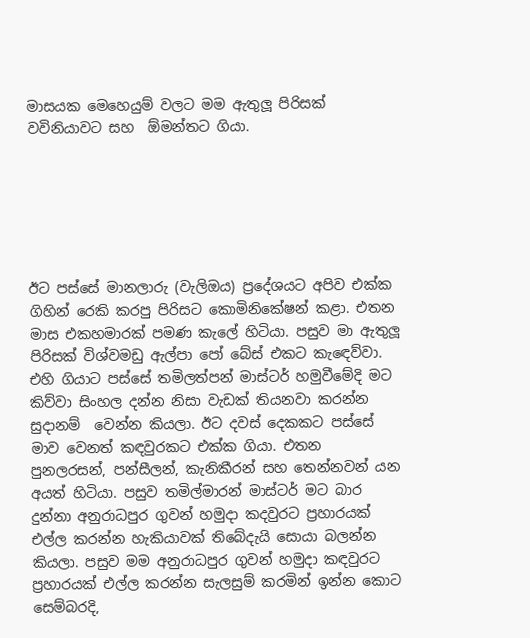මාසයක මෙහෙයුම් වලට මම ඇතුලූ පිරිසක් වවිනියාවට සහ  ඕමන්තට ගියා.






ඊට පස්සේ මානලාරු (වැලිඔය) ප්‍රදේශයට අපිව එක්ක ගිහින් රෙකි කරපු පිරිසට කොමිනිකේෂන් කළා. එතන මාස එකහමාරක් පමණ කැලේ හිටියා. පසුව මා ඇතුලූ පිරිසක් විශ්වමඩු ඇල්පා පෝ බේස් එකට කැඳෙව්වා. එහි ගියාට පස්සේ තමිලත්පන් මාස්ටර් හමුවීමේදි මට කිව්වා සිංහල දන්න නිසා වැඩක් තියනවා කරන්න සුදානම්  වෙන්න කියලා. ඊට දවස් දෙකකට පස්සේ මාව වෙනත් කඳවුරකට එක්ක ගියා. එතන පුනලරසන්, පන්සීලන්, කැනිකීරන් සහ තෙන්නවන් යන අයත් හිටියා. පසුව තමිල්මාරන් මාස්ටර් මට බාර දුන්නා අනුරාධපුර ගුවන් හමුදා කදවුරට ප්‍රහාරයක් එල්ල කරන්න හැකියාවක් තිබේදැයි සොයා බලන්න කියලා. පසුව මම අනුරාධපුර ගුවන් හමුදා කඳවුරට ප්‍රහාරයක් එල්ල කරන්න සැලසුම් කරමින් ඉන්න කොට සෙම්බරදි,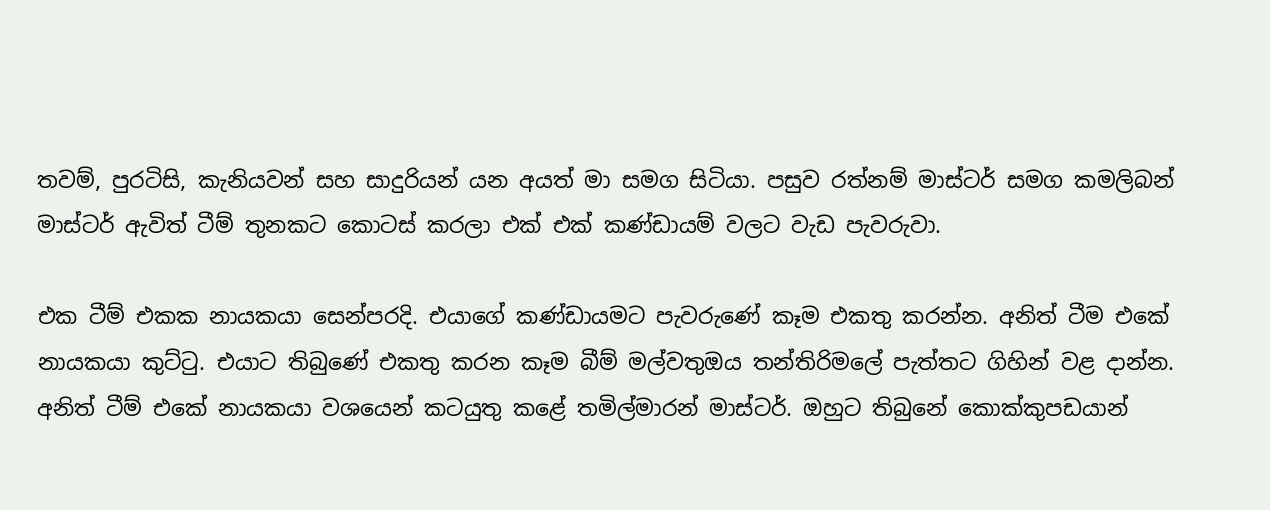තවම්, පුරටිසි, කැනියවන් සහ සාදුරියන් යන අයත් මා සමග සිටියා. පසුව රත්නම් මාස්ටර් සමග කමලිබන් මාස්ටර් ඇවිත් ටීම් තුනකට කොටස් කරලා එක් එක් කණ්ඩායම් වලට වැඩ පැවරුවා.

එක ටීම් එකක නායකයා සෙන්පරදි. එයාගේ කණ්ඩායමට පැවරුණේ කෑම එකතු කරන්න. අනිත් ටීම එකේ නායකයා කුට්ටු. එයාට තිබුණේ එකතු කරන කෑම බීම් මල්වතුඔය තන්තිරිමලේ පැත්තට ගිහින් වළ දාන්න. අනිත් ටීම් එකේ නායකයා වශයෙන් කටයුතු කළේ තමිල්මාරන් මාස්ටර්. ඔහුට තිබුනේ කොක්කුපඩයාන්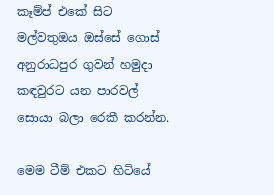කෑම්ප් එකේ සිට මල්වතුඔය ඔස්සේ ගොස් අනුරාධපුර ගුවන් හමුදා කඳවුරට යන පාරවල් සොයා බලා රෙකී කරන්න.

මෙම ටීම් එකට හිටියේ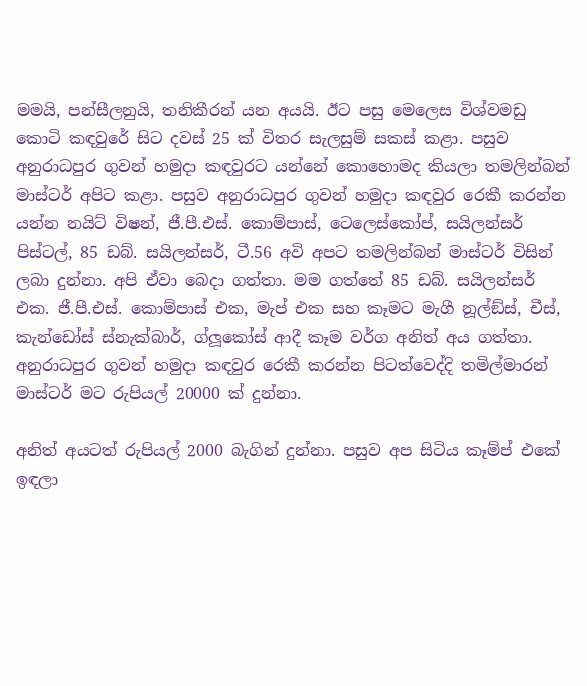මමයි, පන්සීලනුයි, තනිකීරන් යන අයයි. ඊට පසු මෙලෙස විශ්වමඩු කොටි කඳවුරේ සිට දවස් 25 ක් විතර සැලසුම් සකස් කළා. පසුව අනුරාධපුර ගුවන් හමුදා කඳවුරට යන්නේ කොහොමද කියලා තමලින්බන් මාස්ටර් අපිට කළා. පසුව අනුරාධපුර ගුවන් හමුදා කඳවුර රෙකී කරන්න යන්න නයිට් විෂන්, ජී.පී.එස්. කොම්පාස්, ටෙලෙස්කෝප්, සයිලන්සර් පිස්ටල්, 85 ඩබ්. සයිලන්සර්, ටී.56 අවි අපට තමලින්බන් මාස්ටර් විසින් ලබා දුන්නා. අපි ඒවා බෙදා ගත්තා. මම ගත්තේ 85 ඩබ්. සයිලන්සර් එක. ජී.පී.එස්. කොම්පාස් එක, මැප් එක සහ කෑමට මැගී නූල්ඞ්ස්, චීස්, කැන්ඩෝස් ස්නැක්බාර්, ග්ලූකෝස් ආදී කෑම වර්ග අනිත් අය ගත්තා. අනුරාධපුර ගුවන් හමුදා කඳවුර රෙකී කරන්න පිටත්වෙද්දි තමිල්මාරන් මාස්ටර් මට රුපියල් 20000 ක් දුන්නා.

අනිත් අයටත් රුපියල් 2000 බැගින් දුන්නා. පසුව අප සිටිය කෑම්ප් එකේ ඉඳලා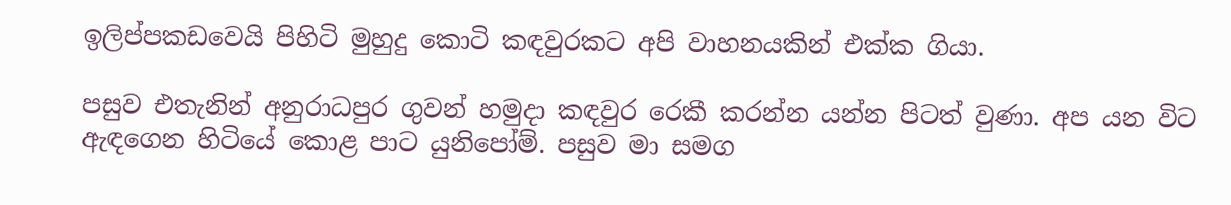ඉලිප්පකඩවෙයි පිහිටි මුහුදු කොටි කඳවුරකට අපි වාහනයකින් එක්ක ගියා.

පසුව එතැනින් අනුරාධපුර ගුවන් හමුදා කඳවුර රෙකී කරන්න යන්න පිටත් වුණා. අප යන විට ඇඳගෙන හිටියේ කොළ පාට යුනිපෝම්. පසුව මා සමග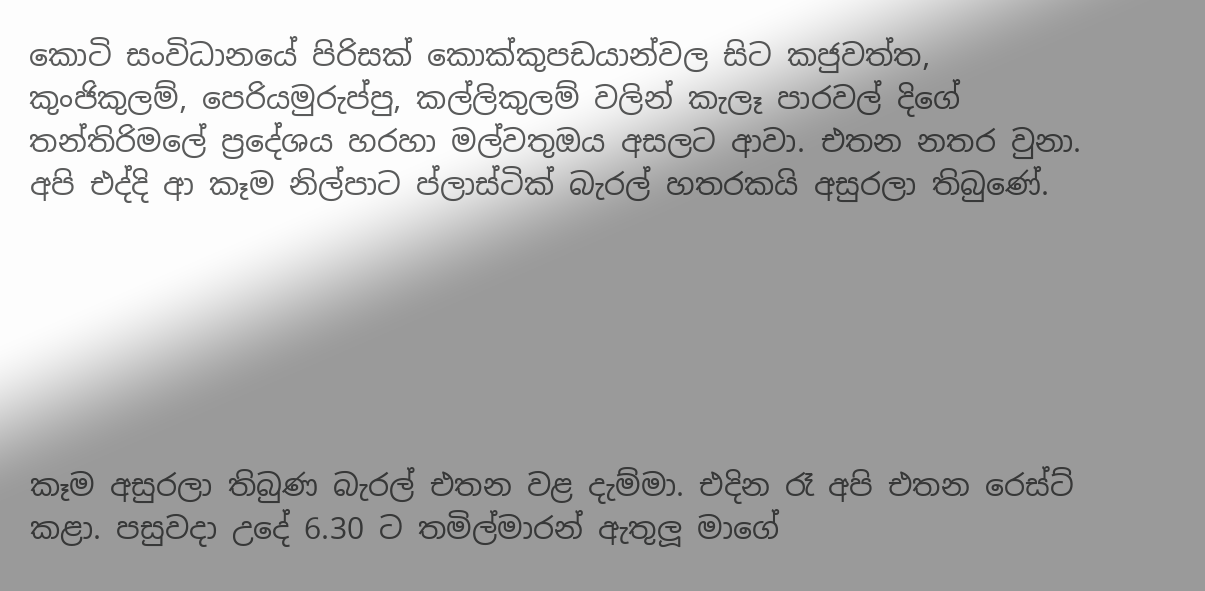කොටි සංවිධානයේ පිරිසක් කොක්කුපඩයාන්වල සිට කජුවත්ත, කුංජිකුලම්, පෙරියමුරුප්පු, කල්ලිකුලම් වලින් කැලෑ පාරවල් දිගේ තන්තිරිමලේ ප්‍රදේශය හරහා මල්වතුඔය අසලට ආවා. එතන නතර වුනා. අපි එද්දි ආ කෑම නිල්පාට ප්ලාස්ටික් බැරල් හතරකයි අසුරලා තිබුණේ.






කෑම අසුරලා තිබුණ බැරල් එතන වළ දැම්මා. එදින රෑ අපි එතන රෙස්ට් කළා. පසුවදා උදේ 6.30 ට තමිල්මාරන් ඇතුලූ මාගේ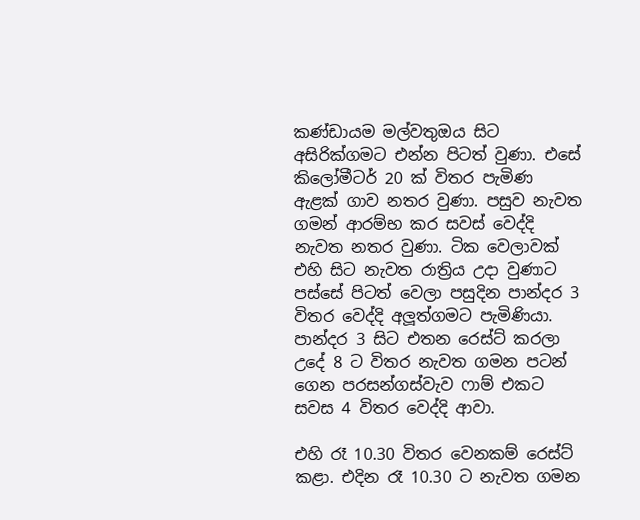කණ්ඩායම මල්වතුඔය සිට අසිරික්ගමට එන්න පිටත් වුණා. එසේ කිලෝමීටර් 20 ක් විතර පැමිණ ඇළක් ගාව නතර වුණා. පසුව නැවත ගමන් ආරම්භ කර සවස් වෙද්දි නැවත නතර වුණා. ටික වෙලාවක් එහි සිට නැවත රාත්‍රිය උදා වුණාට පස්සේ පිටත් වෙලා පසුදින පාන්දර 3 විතර වෙද්දි අලූත්ගමට පැමිණියා. පාන්දර 3 සිට එතන රෙස්ට් කරලා උදේ 8 ට විතර නැවත ගමන පටන් ගෙන පරසන්ගස්වැව ෆාම් එකට සවස 4 විතර වෙද්දි ආවා.

එහි රෑ 10.30 විතර වෙනකම් රෙස්ට් කළා. එදින රෑ 10.30 ට නැවත ගමන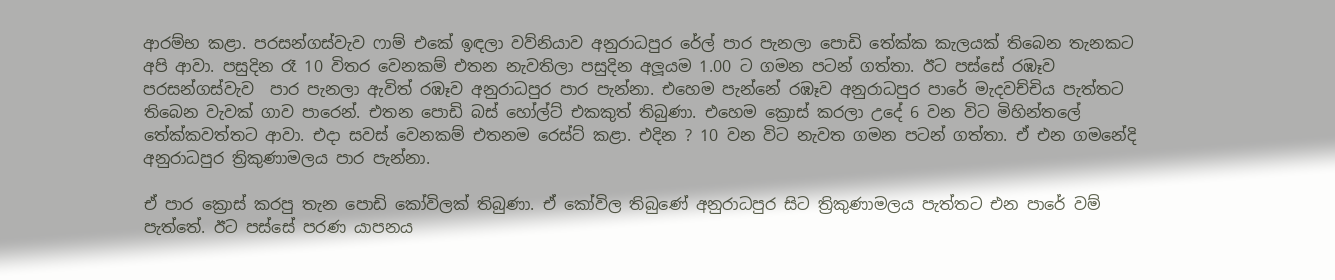ආරම්භ කළා. පරසන්ගස්වැව ෆාම් එකේ ඉඳලා වව්නියාව අනුරාධපුර රේල් පාර පැනලා පොඩි තේක්ක කැලයක් තිබෙන තැනකට අපි ආවා. පසුදින රෑ 10 විතර වෙනකම් එතන නැවතිලා පසුදින අලූයම 1.00 ට ගමන පටන් ගත්තා. ඊට පස්සේ රඹෑව පරසන්ගස්වැව  පාර පැනලා ඇවිත් රඹෑව අනුරාධපුර පාර පැන්නා. එහෙම පැන්නේ රඹෑව අනුරාධපුර පාරේ මැදවච්චිය පැත්තට තිබෙන වැවක් ගාව පාරෙන්. එතන පොඩි බස් හෝල්ට් එකකුත් තිබුණා. එහෙම ක්‍රොස් කරලා උදේ 6 වන විට මිහින්තලේ තේක්කවත්තට ආවා. එදා සවස් වෙනකම් එතනම රෙස්ට් කළා. එදින ? 10 වන විට නැවත ගමන පටන් ගත්තා. ඒ එන ගමනේදි අනුරාධපුර ත්‍රිකුණාමලය පාර පැන්නා.

ඒ පාර ක්‍රොස් කරපු තැන පොඩි කෝවිලක් තිබුණා. ඒ කෝවිල තිබුණේ අනුරාධපුර සිට ත්‍රිකුණාමලය පැත්තට එන පාරේ වම් පැත්තේ. ඊට පස්සේ පරණ යාපනය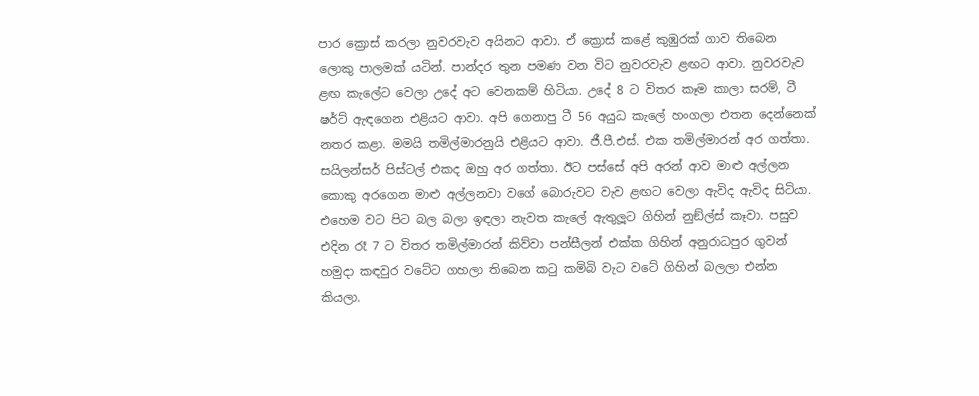පාර ක්‍රොස් කරලා නුවරවැව අයිනට ආවා. ඒ ක්‍රොස් කළේ කුඹුරක් ගාව තිබෙන ලොකු පාලමක් යටින්. පාන්දර තුන පමණ වන විට නුවරවැව ළඟට ආවා. නුවරවැව ළඟ කැලේට වෙලා උදේ අට වෙනකම් හිටියා. උදේ 8 ට විතර කෑම කාලා සරම්, ටී ෂර්ට් ඇඳගෙන එළියට ආවා. අපි ගෙනාපු ටී 56 අයුධ කැලේ හංගලා එතන දෙන්නෙක් නතර කළා. මමයි තමිල්මාරනුයි එළියට ආවා. ජී.පී.එස්. එක තමිල්මාරන් අර ගත්තා. සයිලන්සර් පිස්ටල් එකද ඔහු අර ගත්තා. ඊට පස්සේ අපි අරන් ආව මාළු අල්ලන කොකු අරගෙන මාළු අල්ලනවා වගේ බොරුවට වැව ළඟට වෙලා ඇවිද ඇවිද සිටියා. එහෙම වට පිට බල බලා ඉඳලා නැවත කැලේ ඇතුලූට ගිහින් නුඞ්ල්ස් කෑවා. පසුව එදින රෑ 7 ට විතර තමිල්මාරන් කිව්වා පන්සීලන් එක්ක ගිහින් අනුරාධපුර ගුවන් හමුදා කඳවුර වටේට ගහලා තිබෙන කටු කමිබි වැට වටේ ගිහින් බලලා එන්න කියලා.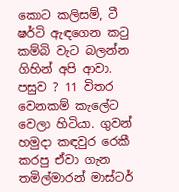කොට කලිසම්, ටී ෂර්ටි ඇඳගෙන කටු කම්බි වැට බලන්න ගිහින් අපි ආවා. පසුව ? 11 විතර වෙනකම් කැලේට වෙලා හිටියා. ගුවන් හමුදා කඳවුර රෙකී කරපු ඒවා ගැන තමිල්මාරන් මාස්ටර්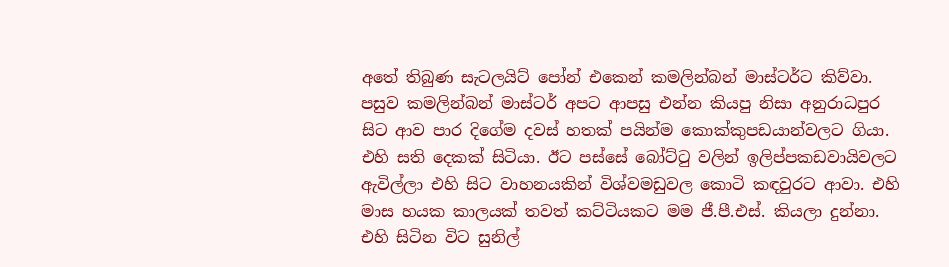අතේ තිබුණ සැටලයිට් පෝන් එකෙන් කමලින්බන් මාස්ටර්ට කිව්වා. පසුව කමලින්බන් මාස්ටර් අපට ආපසු එන්න කියපු නිසා අනුරාධපුර සිට ආව පාර දිගේම දවස් හතක් පයින්ම කොක්කුපඩයාන්වලට ගියා. එහි සති දෙකක් සිටියා. ඊට පස්සේ බෝට්ටු වලින් ඉලිප්පකඩවායිවලට ඇවිල්ලා එහි සිට වාහනයකින් විශ්වමඩුවල කොටි කඳවුරට ආවා. එහි මාස හයක කාලයක් තවත් කට්ටියකට මම ජී.පී.එස්. කියලා දුන්නා. එහි සිටින විට සුනිල්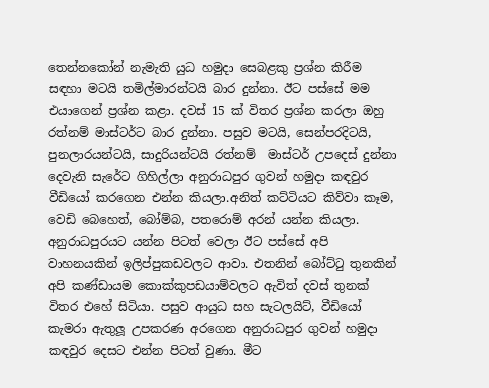තෙන්නකෝන් නැමැති යුධ හමුදා සෙබළකු ප්‍රශ්න කිරීම සඳහා මටයි තමිල්මාරන්ටයි බාර දුන්නා. ඊට පස්සේ මම එයාගෙන් ප්‍රශ්න කළා. දවස් 15 ක් විතර ප්‍රශ්න කරලා ඔහු රත්නම් මාස්ටර්ට බාර දුන්නා. පසුව මටයි, සෙන්පරදිටයි, පුනලාරයන්ටයි, සාදුරියන්ටයි රත්නම්  මාස්ටර් උපදෙස් දුන්නා දෙවැනි සැරේට ගිහිල්ලා අනුරාධපුර ගුවන් හමුදා කඳවුර වීඩියෝ කරගෙන එන්න කියලා.අනිත් කට්ටියට කිව්වා කෑම, වෙඩි බෙහෙත්, බෝම්බ, පතරොම් අරන් යන්න කියලා. අනුරාධපුරයට යන්න පිටත් වෙලා ඊට පස්සේ අපි වාහනයකින් ඉලිප්පුකඩවලට ආවා. එතනින් බෝට්ටු තුනකින් අපි කණ්ඩායම කොක්කුපඩයාම්වලට ඇවිත් දවස් තුනක් විතර එහේ සිටියා. පසුව ආයුධ සහ සැටලයිට්, වීඩියෝ කැමරා ඇතුලූ උපකරණ අරගෙන අනුරාධපුර ගුවන් හමුදා කඳවුර දෙසට එන්න පිටත් වුණා. මීට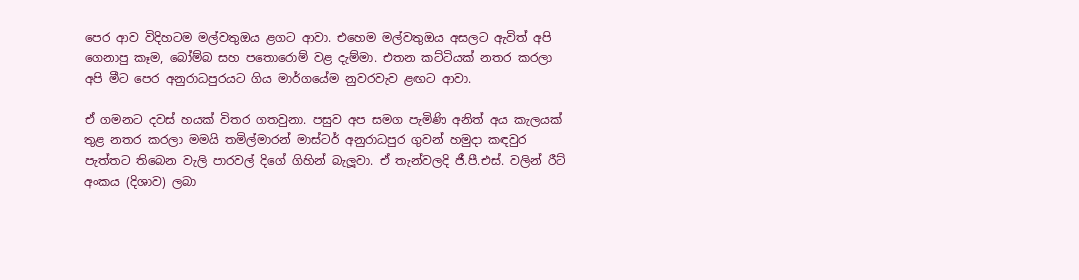පෙර ආව විදිහටම මල්වතුඔය ළගට ආවා. එහෙම මල්වතුඔය අසලට ඇවිත් අපි ගෙනාපු කෑම, බෝම්බ සහ පතොරොම් වළ දැම්මා. එතන කට්ටියක් නතර කරලා අපි මීට පෙර අනුරාධපුරයට ගිය මාර්ගයේම නුවරවැව ළඟට ආවා.

ඒ ගමනට දවස් හයක් විතර ගතවුනා. පසුව අප සමග පැමිණි අනිත් අය කැලයක් තුළ නතර කරලා මමයි තමිල්මාරන් මාස්ටර් අනුරාධපුර ගුවන් හමුදා කඳවුර පැත්තට තිබෙන වැලි පාරවල් දිගේ ගිහින් බැලූවා. ඒ තැන්වලදි ජී.පී.එස්. වලින් රීට් අංකය (දිශාව) ලබා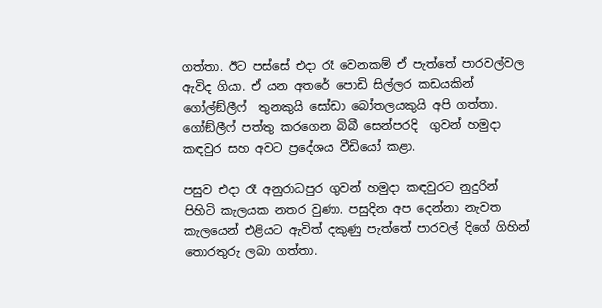ගත්තා. ඊට පස්සේ එදා රෑ වෙනකම් ඒ පැත්තේ පාරවල්වල ඇවිද ගියා. ඒ යන අතරේ පොඩි සිල්ලර කඩයකින් ගෝල්ඞ්ලීෆ්  තුනකුයි සෝඩා බෝතලයකුයි අපි ගත්තා. ගෝඞ්ලීෆ් පත්තු කරගෙන බිබී සෙන්පරදි  ගුවන් හමුදා කඳවුර සහ අවට ප්‍රදේශය වීඩියෝ කළා.

පසුව එදා රෑ අනුරාධපුර ගුවන් හමුදා කඳවුරට නුදුරින් පිහිටි කැලයක නතර වුණා. පසුදින අප දෙන්නා නැවත කැලයෙන් එළියට ඇවිත් දකුණු පැත්තේ පාරවල් දිගේ ගිහින් තොරතුරු ලබා ගත්තා.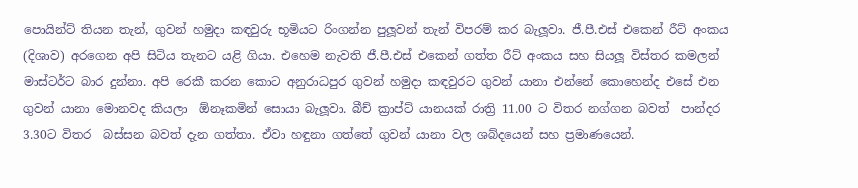පොයින්ට් තියන තැන්, ගුවන් හමුදා කඳවුරු භූමියට රිංගන්න පුලූවන් තැන් විපරම් කර බැලූවා. ජී.පී.එස් එකෙන් රීට් අංකය (දිශාව) අරගෙන අපි සිටිය තැනට යළි ගියා. එහෙම නැවති ජී.පී.එස් එකෙන් ගත්ත රීට් අංකය සහ සියලූ විස්තර කමලන් මාස්ටර්ට බාර දුන්නා. අපි රෙකී කරන කොට අනුරාධපුර ගුවන් හමුදා කඳවුරට ගුවන් යානා එන්නේ කොහෙන්ද එසේ එන ගුවන් යානා මොනවද කියලා  ඕනෑකමින් සොයා බැලූවා. බීච් ක්‍රාප්ට් යානයක් රාත්‍රි 11.00 ට විතර නග්ගන බවත්  පාන්දර 3.30ට විතර  බස්සන බවත් දැන ගත්තා. ඒවා හඳුනා ගත්තේ ගුවන් යානා වල ශබ්දයෙන් සහ ප්‍රමාණයෙන්.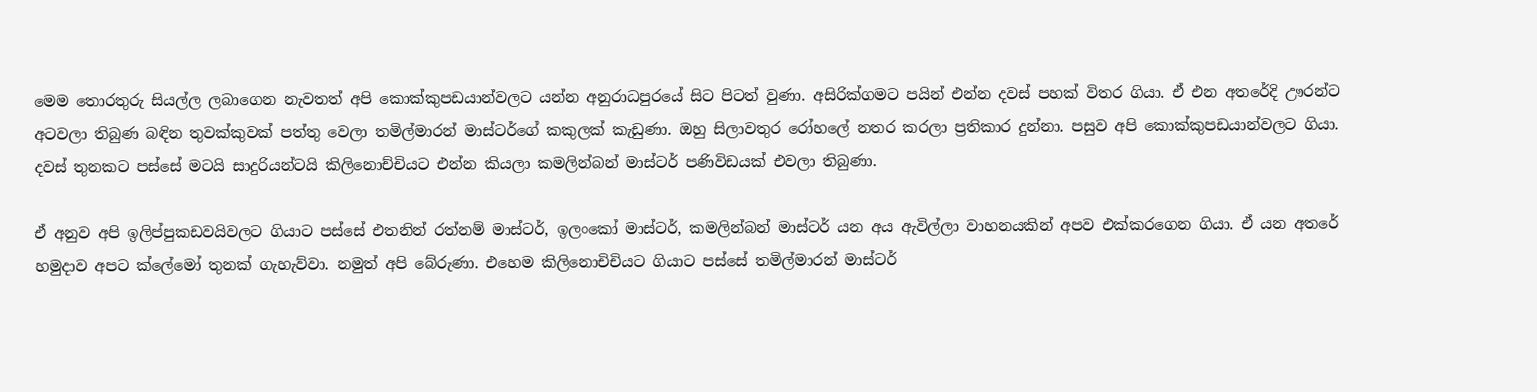මෙම තොරතුරු සියල්ල ලබාගෙන නැවතත් අපි කොක්කුපඩයාන්වලට යන්න අනුරාධපුරයේ සිට පිටත් වුණා. අසිරික්ගමට පයින් එන්න දවස් පහක් විතර ගියා. ඒ එන අතරේදි ඌරන්ට අටවලා තිබුණ බඳින තුවක්කුවක් පත්තු වෙලා තමිල්මාරන් මාස්ටර්ගේ කකුලක් කැඩුණා. ඔහු සිලාවතුර රෝහලේ නතර කරලා ප්‍රතිකාර දුන්නා. පසුව අපි කොක්කුපඩයාන්වලට ගියා. දවස් තුනකට පස්සේ මටයි සාදුරියන්ටයි කිලිනොච්චියට එන්න කියලා කමලින්බන් මාස්ටර් පණිවිඩයක් එවලා තිබුණා.

ඒ අනුව අපි ඉලිප්පුකඩවයිවලට ගියාට පස්සේ එතනින් රත්නම් මාස්ටර්, ඉලංකෝ මාස්ටර්, කමලින්බන් මාස්ටර් යන අය ඇවිල්ලා වාහනයකින් අපව එක්කරගෙන ගියා. ඒ යන අතරේ හමුදාව අපට ක්ලේමෝ තුනක් ගැහැව්වා. නමුත් අපි බේරුණා. එහෙම කිලිනොචිචියට ගියාට පස්සේ තමිල්මාරන් මාස්ටර්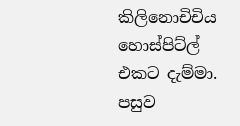කිලිනොචිචිය හොස්පිට්ල් එකට දැම්මා. පසුව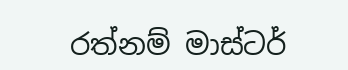රත්නම් මාස්ටර්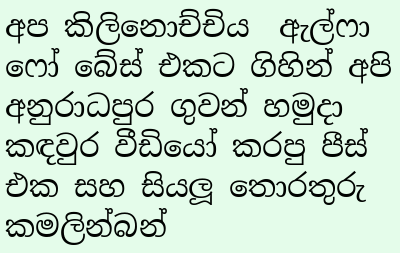අප කිලිනොච්චිය  ඇල්ෆා ෆෝ බේස් එකට ගිහින් අපි අනුරාධපුර ගුවන් හමුදා කඳවුර වීඩියෝ කරපු පීස් එක සහ සියලූ තොරතුරු කමලින්බන්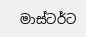මාස්ටර්ට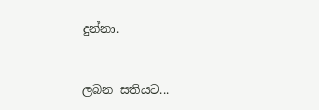දුන්නා.


ලබන සතියට...